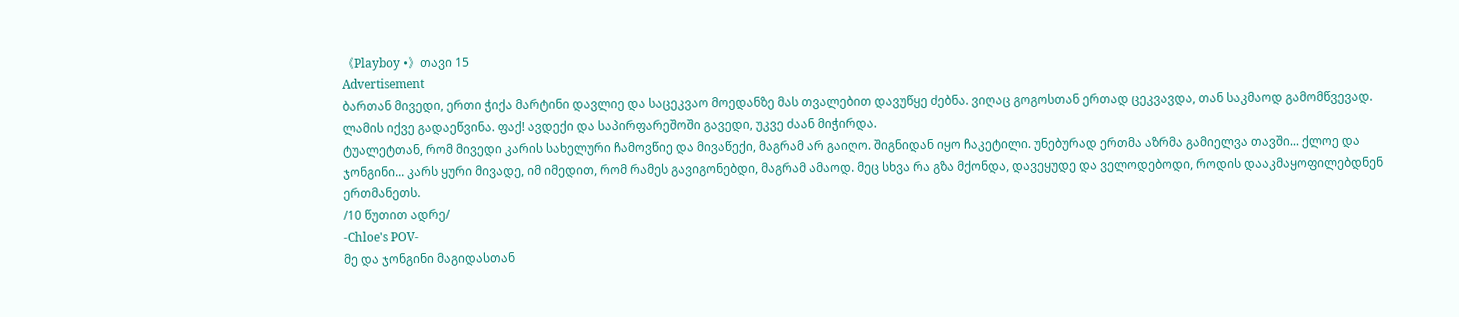《Playboy •》თავი 15
Advertisement
ბართან მივედი, ერთი ჭიქა მარტინი დავლიე და საცეკვაო მოედანზე მას თვალებით დავუწყე ძებნა. ვიღაც გოგოსთან ერთად ცეკვავდა, თან საკმაოდ გამომწვევად. ლამის იქვე გადაეწვინა. ფაქ! ავდექი და საპირფარეშოში გავედი, უკვე ძაან მიჭირდა.
ტუალეტთან, რომ მივედი კარის სახელური ჩამოვწიე და მივაწექი, მაგრამ არ გაიღო. შიგნიდან იყო ჩაკეტილი. უნებურად ერთმა აზრმა გამიელვა თავში... ქლოე და ჯონგინი... კარს ყური მივადე, იმ იმედით, რომ რამეს გავიგონებდი, მაგრამ ამაოდ. მეც სხვა რა გზა მქონდა, დავეყუდე და ველოდებოდი, როდის დააკმაყოფილებდნენ ერთმანეთს.
/10 წუთით ადრე/
-Chloe's POV-
მე და ჯონგინი მაგიდასთან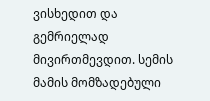ვისხედით და გემრიელად მივირთმევდით. სემის მამის მომზადებული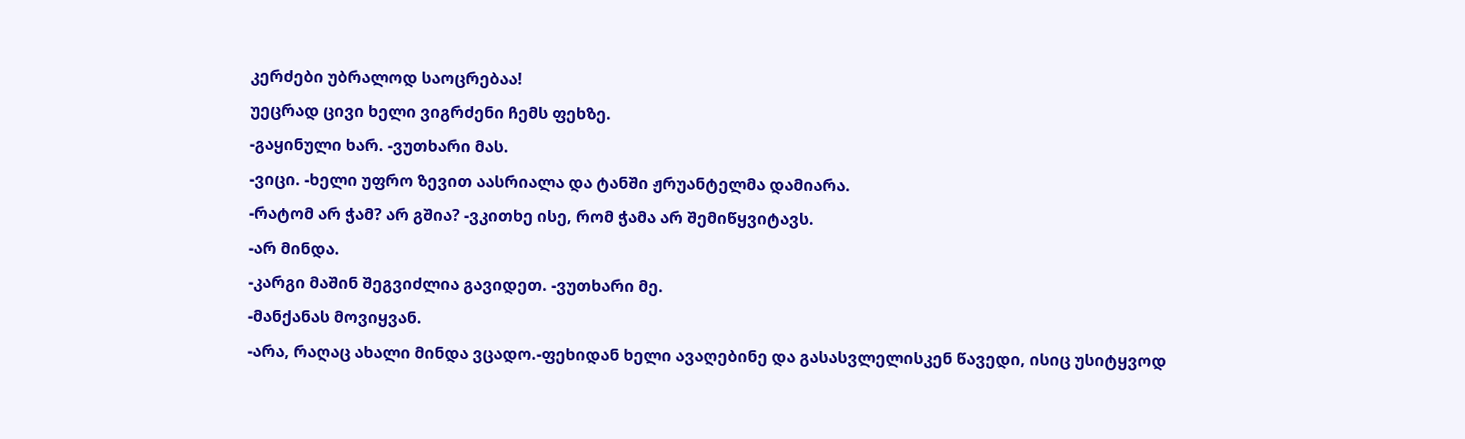კერძები უბრალოდ საოცრებაა!
უეცრად ცივი ხელი ვიგრძენი ჩემს ფეხზე.
-გაყინული ხარ. -ვუთხარი მას.
-ვიცი. -ხელი უფრო ზევით აასრიალა და ტანში ჟრუანტელმა დამიარა.
-რატომ არ ჭამ? არ გშია? -ვკითხე ისე, რომ ჭამა არ შემიწყვიტავს.
-არ მინდა.
-კარგი მაშინ შეგვიძლია გავიდეთ. -ვუთხარი მე.
-მანქანას მოვიყვან.
-არა, რაღაც ახალი მინდა ვცადო.-ფეხიდან ხელი ავაღებინე და გასასვლელისკენ წავედი, ისიც უსიტყვოდ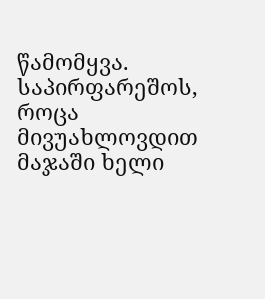წამომყვა.
საპირფარეშოს, როცა მივუახლოვდით მაჯაში ხელი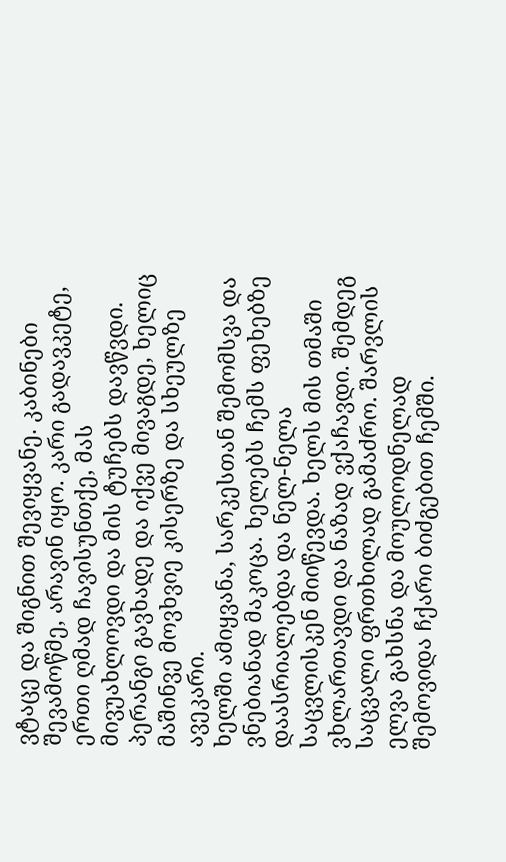ვტაცე და შიგნით შევიყვანე. კაბინები შევამოწმე, არავინ იყო. კარი გადავკეტე, ერთი ღმად ჩავისუნთქე, მას მივუახლოვდი და მის ტუჩებს დავწვდი. პერანგი გავხადე და იქვე მივაგდე, ხელიც მაშინვე მოვხვიე კისერზე და სხეულზე ავეკარი.
ხელში ამიყვანა, სარკესთან შემომსვა და ვნებიანად მაკოცა. ხელებს ჩემს ფეხებზე დაასრიალებდა და ნელ-ნელა საცვლისკენ მიიწევდა. ხელს მის თმაში ვხლართავდი და ნაზად ვქაჩავდი. შემდეგ საცვალი ფრთხილად გამაძრო. შარვლის ელვა გახსნა და მოულოდნელად შემოვიდა ჩქარი ბიძგებით ჩემში.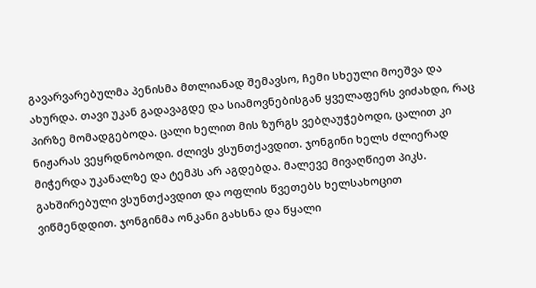გავარვარებულმა პენისმა მთლიანად შემავსო, ჩემი სხეული მოეშვა და ახურდა. თავი უკან გადავაგდე და სიამოვნებისგან ყველაფერს ვიძახდი, რაც პირზე მომადგებოდა. ცალი ხელით მის ზურგს ვებღაუჭებოდი, ცალით კი ნიჟარას ვეყრდნობოდი. ძლივს ვსუნთქავდით. ჯონგინი ხელს ძლიერად მიჭერდა უკანალზე და ტემპს არ აგდებდა. მალევე მივაღწიეთ პიკს. გახშირებული ვსუნთქავდით და ოფლის წვეთებს ხელსახოცით ვიწმენდდით. ჯონგინმა ონკანი გახსნა და წყალი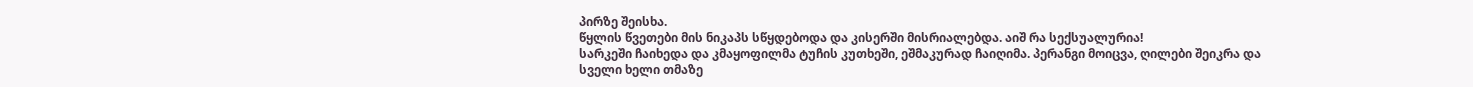პირზე შეისხა.
წყლის წვეთები მის ნიკაპს სწყდებოდა და კისერში მისრიალებდა. აიშ რა სექსუალურია!
სარკეში ჩაიხედა და კმაყოფილმა ტუჩის კუთხეში, ეშმაკურად ჩაიღიმა. პერანგი მოიცვა, ღილები შეიკრა და სველი ხელი თმაზე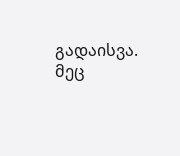გადაისვა. მეც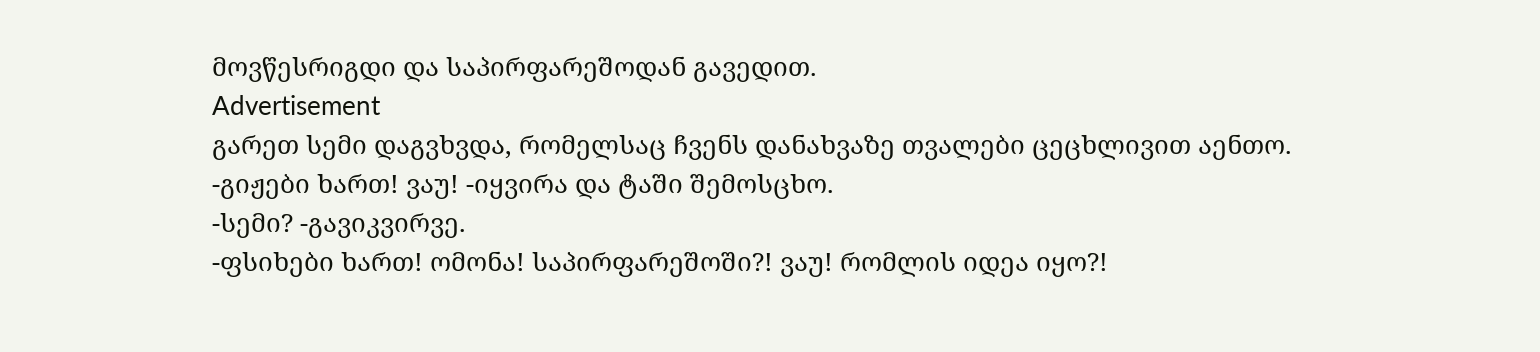მოვწესრიგდი და საპირფარეშოდან გავედით.
Advertisement
გარეთ სემი დაგვხვდა, რომელსაც ჩვენს დანახვაზე თვალები ცეცხლივით აენთო.
-გიჟები ხართ! ვაუ! -იყვირა და ტაში შემოსცხო.
-სემი? -გავიკვირვე.
-ფსიხები ხართ! ომონა! საპირფარეშოში?! ვაუ! რომლის იდეა იყო?!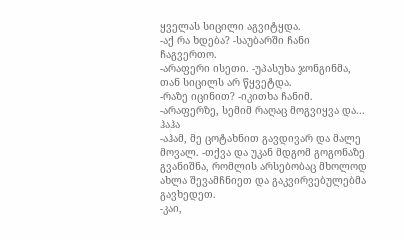ყველას სიცილი აგვიტყდა.
-აქ რა ხდება? -საუბარში ჩანი ჩაგვერთო.
-არაფერი ისეთი. -უპასუხა ჯონგინმა, თან სიცილს არ წყვეტდა.
-რაზე იცინით? -იკითხა ჩანიმ.
-არაფერზე, სემიმ რაღაც მოგვიყვა და... ჰაჰა
-აჰამ, მე ცოტახნით გავდივარ და მალე მოვალ. -თქვა და უკან მდგომ გოგონაზე გვანიშნა, რომლის არსებობაც მხოლოდ ახლა შევამჩნიეთ და გაკვირვებულებმა გავხედეთ.
-კაი,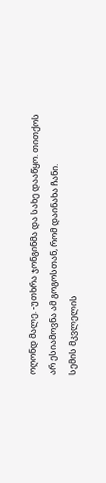ოღონდ მალე. -უთხრა ჯონგინმა და სახე დააწყო. თითქოს არ ესიამოვნა ამ გოგოსთან, რომ დაინახა ჩანი.
სემის მკვლელის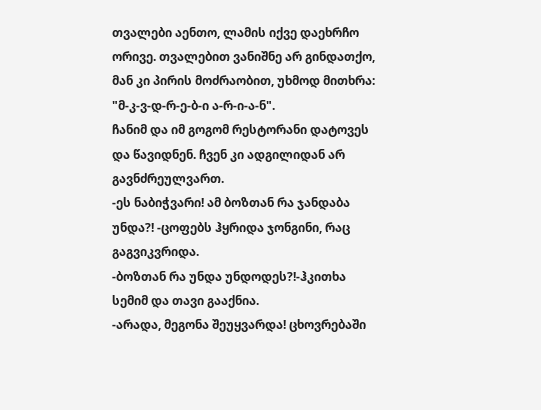თვალები აენთო, ლამის იქვე დაეხრჩო ორივე. თვალებით ვანიშნე არ გინდათქო, მან კი პირის მოძრაობით, უხმოდ მითხრა: "მ-კ-ვ-დ-რ-ე-ბ-ი ა-რ-ი-ა-ნ".
ჩანიმ და იმ გოგომ რესტორანი დატოვეს და წავიდნენ. ჩვენ კი ადგილიდან არ გავნძრეულვართ.
-ეს ნაბიჭვარი! ამ ბოზთან რა ჯანდაბა უნდა?! -ცოფებს ჰყრიდა ჯონგინი, რაც გაგვიკვრიდა.
-ბოზთან რა უნდა უნდოდეს?!-ჰკითხა სემიმ და თავი გააქნია.
-არადა, მეგონა შეუყვარდა! ცხოვრებაში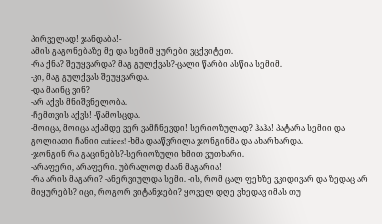პირველად! ჯანდაბა!-
ამის გაგონებაზე მე და სემიმ ყურები ვცქვიტეთ.
-რა ქნა? შეუყვარდა? მაგ გულქვას?-ცალი წარბი ასწია სემიმ.
-კი, მაგ გულქვას შეუყვარდა.
-და მაინც ვინ?
-არ აქვს მნიშვნელობა.
-ჩემთვის აქვს! -წამოსცდა.
-მოიცა, მოიცა აქამდე ვერ ვამჩნევდი! სერიოზულად? ჰაჰა! პატარა სემიი და გოლიათი ჩანიი cutiees! -ხმა დააწვრილა ჯონგინმა და ახარხარდა.
-ჯონგინ რა გაცინებს?-სერიოზული ხმით ვუთხარი.
-არაფერი, არაფერი. უბრალოდ ძაან მაგარია!
-რა არის მაგარი? -ანერვიულდა სემი. -ის, რომ ცალ ფეხზე ვკიდივარ და ზედაც არ მიყურებს? იცი, როგორ ვიტანჯები? ყოველ დღე ვხედავ იმას თუ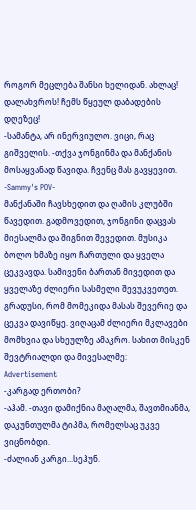როგორ მეცლება შანსი ხელიდან. ახლაც! დალახვროს! ჩემს წყეულ დაბადების დღეზეც!
-სამანტა, არ ინერვიულო. ვიცი, რაც გიშველის. -თქვა ჯონგინმა და მანქანის მოსაყვანად წავიდა. ჩვენც მას გავყევით.
-Sammy's POV-
მანქანაში ჩავსხედით და ღამის კლუბში წავედით. გადმოვედით, ჯონგინი დაცვას მიესალმა და შიგნით შევედით. მუსიკა ბოლო ხმაზე იყო ჩართული და ყველა ცეკვავდა. სამივენი ბართან მივედით და ყველაზე ძლიერი სასმელი შევუკვეთეთ. გრადუსი, რომ მომეკიდა მასას შევერიე და ცეკვა დავიწყე. ვიღაცამ ძლიერი მკლავები მომხვია და სხეულზე ამაკრო. სახით მისკენ შევტრიალდი და მივესალმე:
Advertisement
-კარგად ერთობი?
-აჰამ. -თავი დამიქნია მაღალმა, შავთმიანმა, დაკუნთულმა ტიპმა, რომელსაც უკვე ვიცნობდი.
-ძალიან კარგი...სეჰუნ.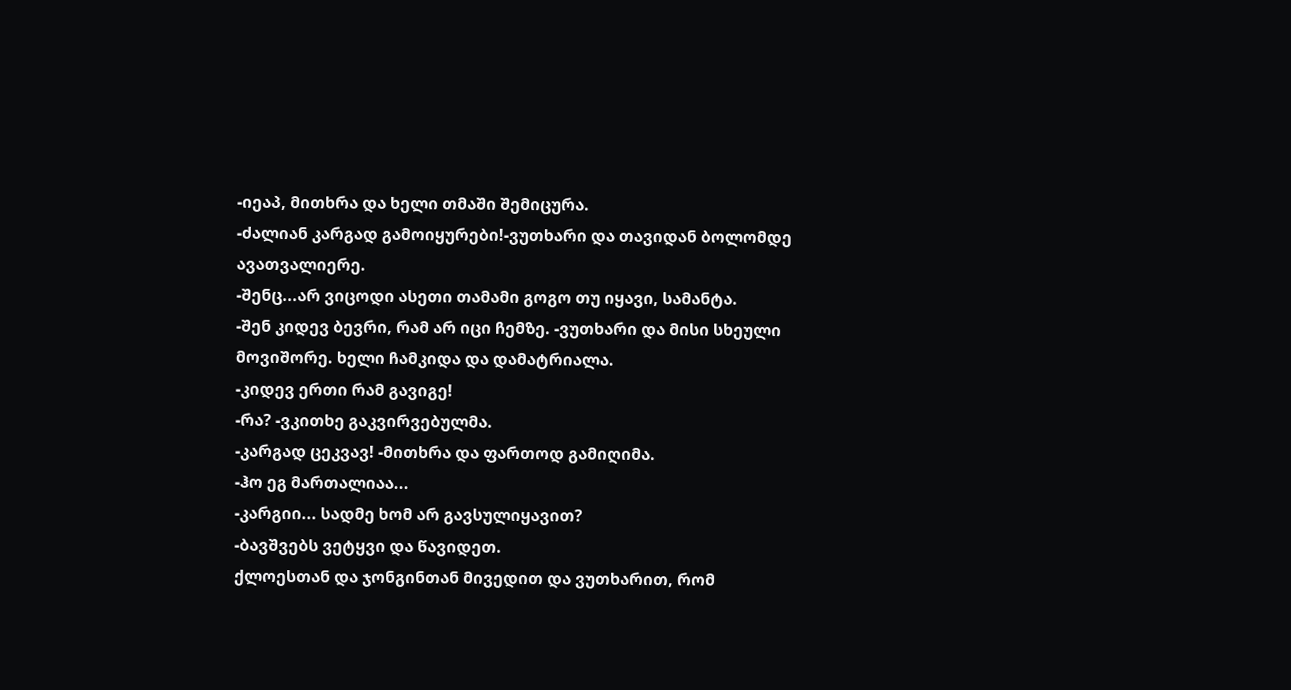-იეაპ, მითხრა და ხელი თმაში შემიცურა.
-ძალიან კარგად გამოიყურები!-ვუთხარი და თავიდან ბოლომდე ავათვალიერე.
-შენც...არ ვიცოდი ასეთი თამამი გოგო თუ იყავი, სამანტა.
-შენ კიდევ ბევრი, რამ არ იცი ჩემზე. -ვუთხარი და მისი სხეული მოვიშორე. ხელი ჩამკიდა და დამატრიალა.
-კიდევ ერთი რამ გავიგე!
-რა? -ვკითხე გაკვირვებულმა.
-კარგად ცეკვავ! -მითხრა და ფართოდ გამიღიმა.
-ჰო ეგ მართალიაა...
-კარგიი... სადმე ხომ არ გავსულიყავით?
-ბავშვებს ვეტყვი და წავიდეთ.
ქლოესთან და ჯონგინთან მივედით და ვუთხარით, რომ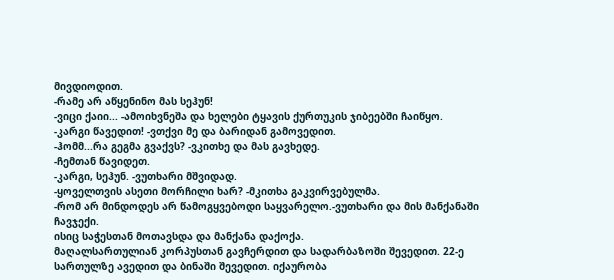მივდიოდით.
-რამე არ აწყენინო მას სეჰუნ!
-ვიცი ქაიი... -ამოიხვნეშა და ხელები ტყავის ქურთუკის ჯიბეებში ჩაიწყო.
-კარგი წავედით! -ვთქვი მე და ბარიდან გამოვედით.
-ჰომმ...რა გეგმა გვაქვს? -ვკითხე და მას გავხედე.
-ჩემთან წავიდეთ.
-კარგი, სეჰუნ. -ვუთხარი მშვიდად.
-ყოველთვის ასეთი მორჩილი ხარ? -მკითხა გაკვირვებულმა.
-რომ არ მინდოდეს არ წამოგყვებოდი საყვარელო.-ვუთხარი და მის მანქანაში ჩავჯექი.
ისიც საჭესთან მოთავსდა და მანქანა დაქოქა.
მაღალსართულიან კორპუსთან გავჩერდით და სადარბაზოში შევედით. 22-ე სართულზე ავედით და ბინაში შევედით. იქაურობა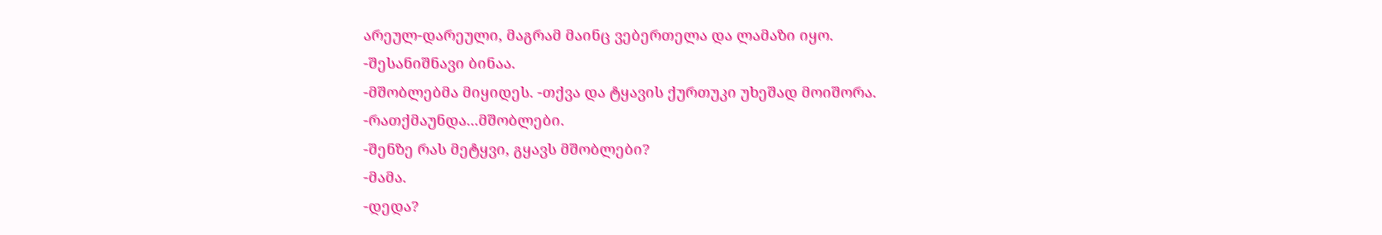არეულ-დარეული, მაგრამ მაინც ვებერთელა და ლამაზი იყო.
-შესანიშნავი ბინაა.
-მშობლებმა მიყიდეს. -თქვა და ტყავის ქურთუკი უხეშად მოიშორა.
-რათქმაუნდა...მშობლები.
-შენზე რას მეტყვი, გყავს მშობლები?
-მამა.
-დედა?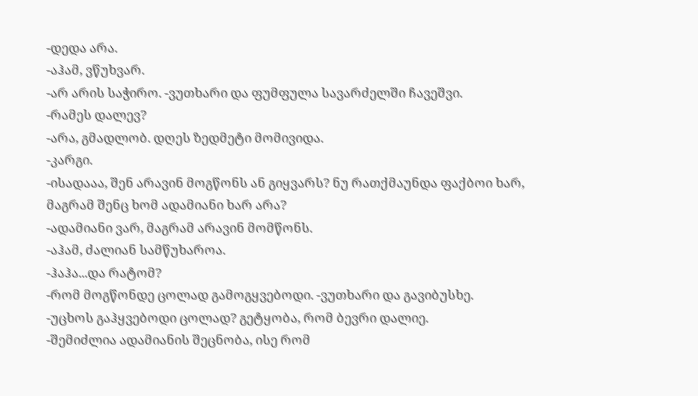-დედა არა.
-აჰამ, ვწუხვარ.
-არ არის საჭირო. -ვუთხარი და ფუმფულა სავარძელში ჩავეშვი.
-რამეს დალევ?
-არა, გმადლობ. დღეს ზედმეტი მომივიდა.
-კარგი.
-ისადააა, შენ არავინ მოგწონს ან გიყვარს? ნუ რათქმაუნდა ფაქბოი ხარ, მაგრამ შენც ხომ ადამიანი ხარ არა?
-ადამიანი ვარ, მაგრამ არავინ მომწონს.
-აჰამ, ძალიან სამწუხაროა.
-ჰაჰა...და რატომ?
-რომ მოგწონდე ცოლად გამოგყვებოდი. -ვუთხარი და გავიბუსხე.
-უცხოს გაჰყვებოდი ცოლად? გეტყობა, რომ ბევრი დალიე.
-შემიძლია ადამიანის შეცნობა, ისე რომ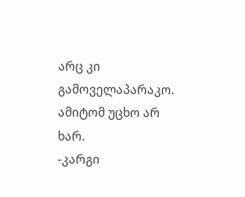არც კი გამოველაპარაკო. ამიტომ უცხო არ ხარ.
-კარგი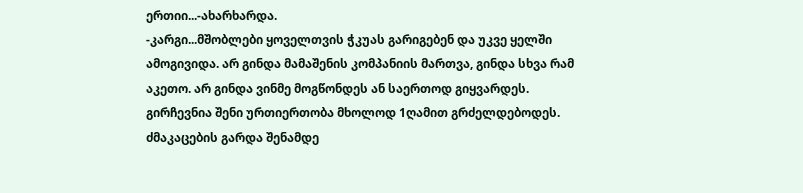ერთიი...-ახარხარდა.
-კარგი...მშობლები ყოველთვის ჭკუას გარიგებენ და უკვე ყელში ამოგივიდა. არ გინდა მამაშენის კომპანიის მართვა, გინდა სხვა რამ აკეთო. არ გინდა ვინმე მოგწონდეს ან საერთოდ გიყვარდეს. გირჩევნია შენი ურთიერთობა მხოლოდ 1ღამით გრძელდებოდეს. ძმაკაცების გარდა შენამდე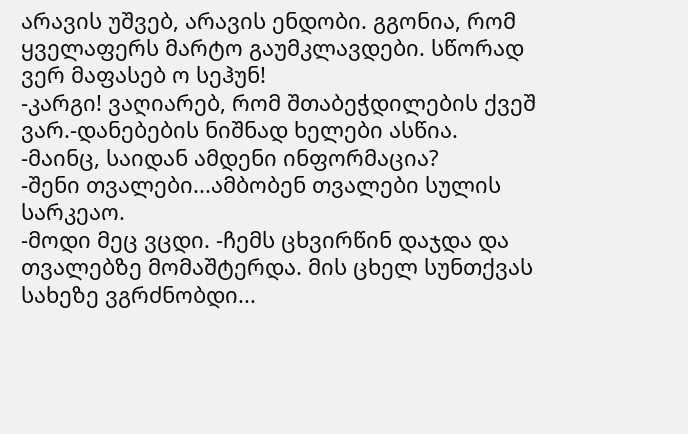არავის უშვებ, არავის ენდობი. გგონია, რომ ყველაფერს მარტო გაუმკლავდები. სწორად ვერ მაფასებ ო სეჰუნ!
-კარგი! ვაღიარებ, რომ შთაბეჭდილების ქვეშ ვარ.-დანებების ნიშნად ხელები ასწია. -მაინც, საიდან ამდენი ინფორმაცია?
-შენი თვალები...ამბობენ თვალები სულის სარკეაო.
-მოდი მეც ვცდი. -ჩემს ცხვირწინ დაჯდა და თვალებზე მომაშტერდა. მის ცხელ სუნთქვას სახეზე ვგრძნობდი...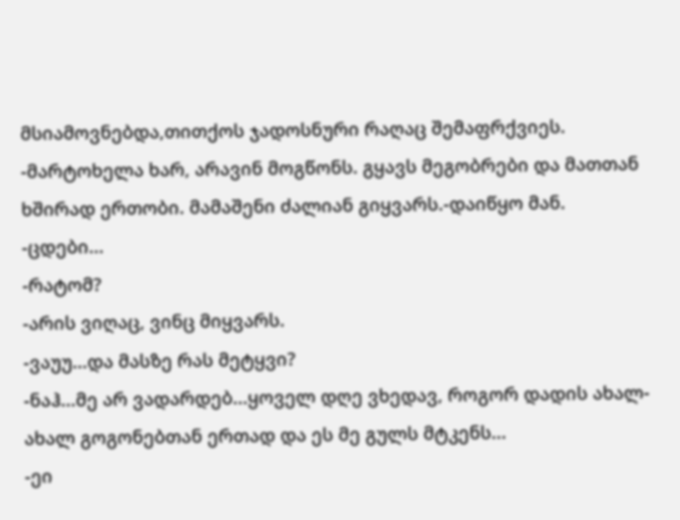მსიამოვნებდა,თითქოს ჯადოსნური რაღაც შემაფრქვიეს. -მარტოხელა ხარ, არავინ მოგწონს. გყავს მეგობრები და მათთან ხშირად ერთობი. მამაშენი ძალიან გიყვარს.-დაიწყო მან.
-ცდები...
-რატომ?
-არის ვიღაც, ვინც მიყვარს.
-ვაუუ...და მასზე რას მეტყვი?
-ნაჰ...მე არ ვადარდებ...ყოველ დღე ვხედავ, როგორ დადის ახალ-ახალ გოგონებთან ერთად და ეს მე გულს მტკენს...
-ეი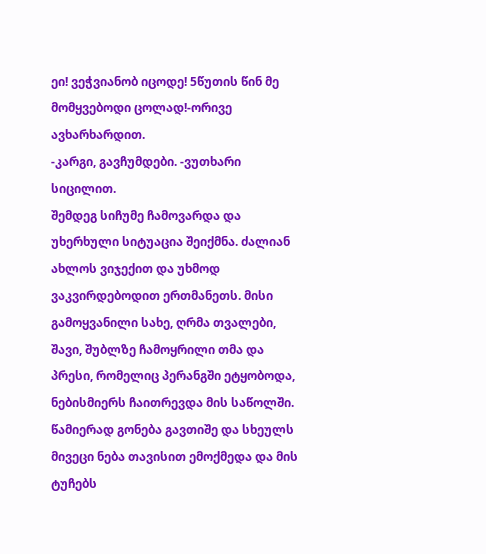ეი! ვეჭვიანობ იცოდე! 5წუთის წინ მე მომყვებოდი ცოლად!-ორივე ავხარხარდით.
-კარგი, გავჩუმდები. -ვუთხარი სიცილით.
შემდეგ სიჩუმე ჩამოვარდა და უხერხული სიტუაცია შეიქმნა. ძალიან ახლოს ვიჯექით და უხმოდ ვაკვირდებოდით ერთმანეთს. მისი გამოყვანილი სახე, ღრმა თვალები, შავი, შუბლზე ჩამოყრილი თმა და პრესი, რომელიც პერანგში ეტყობოდა, ნებისმიერს ჩაითრევდა მის საწოლში. წამიერად გონება გავთიშე და სხეულს მივეცი ნება თავისით ემოქმედა და მის ტუჩებს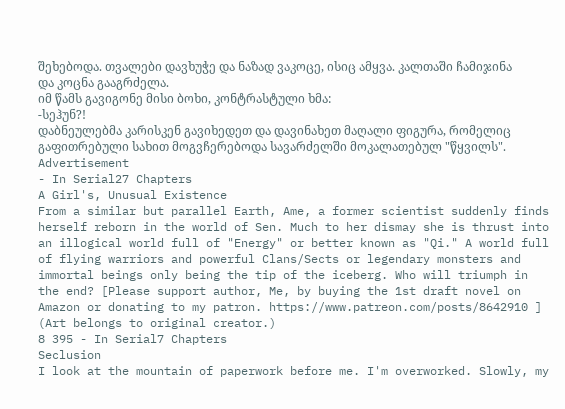შეხებოდა. თვალები დავხუჭე და ნაზად ვაკოცე, ისიც ამყვა. კალთაში ჩამიჯინა და კოცნა გააგრძელა.
იმ წამს გავიგონე მისი ბოხი, კონტრასტული ხმა:
-სეჰუნ?!
დაბნეულებმა კარისკენ გავიხედეთ და დავინახეთ მაღალი ფიგურა, რომელიც გაფითრებული სახით მოგვჩერებოდა სავარძელში მოკალათებულ "წყვილს".
Advertisement
- In Serial27 Chapters
A Girl's, Unusual Existence
From a similar but parallel Earth, Ame, a former scientist suddenly finds herself reborn in the world of Sen. Much to her dismay she is thrust into an illogical world full of "Energy" or better known as "Qi." A world full of flying warriors and powerful Clans/Sects or legendary monsters and immortal beings only being the tip of the iceberg. Who will triumph in the end? [Please support author, Me, by buying the 1st draft novel on Amazon or donating to my patron. https://www.patreon.com/posts/8642910 ] (Art belongs to original creator.)
8 395 - In Serial7 Chapters
Seclusion
I look at the mountain of paperwork before me. I'm overworked. Slowly, my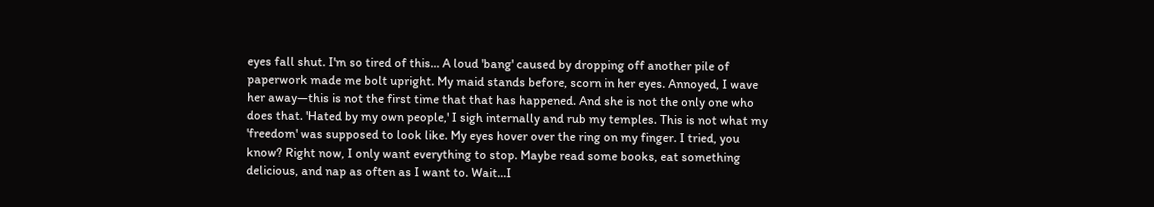eyes fall shut. I'm so tired of this... A loud 'bang' caused by dropping off another pile of paperwork made me bolt upright. My maid stands before, scorn in her eyes. Annoyed, I wave her away—this is not the first time that that has happened. And she is not the only one who does that. 'Hated by my own people,' I sigh internally and rub my temples. This is not what my 'freedom' was supposed to look like. My eyes hover over the ring on my finger. I tried, you know? Right now, I only want everything to stop. Maybe read some books, eat something delicious, and nap as often as I want to. Wait...I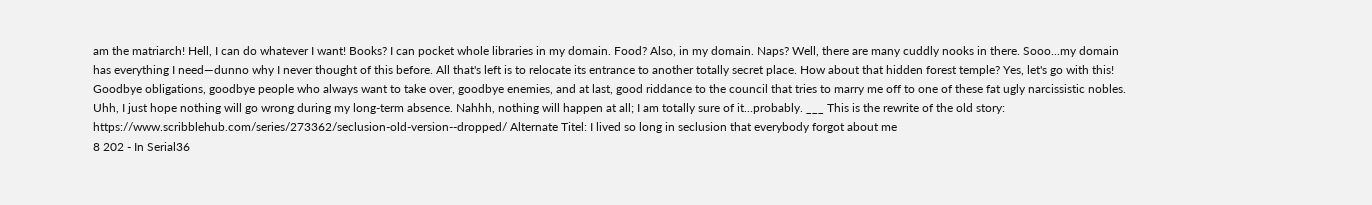am the matriarch! Hell, I can do whatever I want! Books? I can pocket whole libraries in my domain. Food? Also, in my domain. Naps? Well, there are many cuddly nooks in there. Sooo...my domain has everything I need—dunno why I never thought of this before. All that's left is to relocate its entrance to another totally secret place. How about that hidden forest temple? Yes, let's go with this! Goodbye obligations, goodbye people who always want to take over, goodbye enemies, and at last, good riddance to the council that tries to marry me off to one of these fat ugly narcissistic nobles. Uhh, I just hope nothing will go wrong during my long-term absence. Nahhh, nothing will happen at all; I am totally sure of it...probably. ___ This is the rewrite of the old story: https://www.scribblehub.com/series/273362/seclusion-old-version--dropped/ Alternate Titel: I lived so long in seclusion that everybody forgot about me
8 202 - In Serial36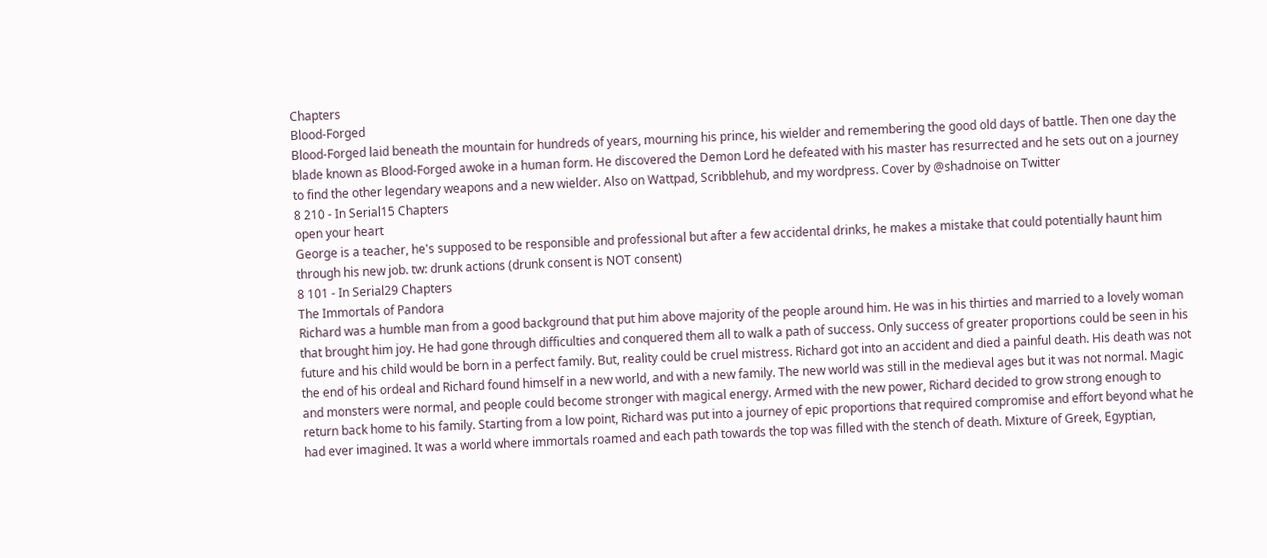Chapters
Blood-Forged
Blood-Forged laid beneath the mountain for hundreds of years, mourning his prince, his wielder and remembering the good old days of battle. Then one day the blade known as Blood-Forged awoke in a human form. He discovered the Demon Lord he defeated with his master has resurrected and he sets out on a journey to find the other legendary weapons and a new wielder. Also on Wattpad, Scribblehub, and my wordpress. Cover by @shadnoise on Twitter
8 210 - In Serial15 Chapters
open your heart
George is a teacher, he's supposed to be responsible and professional but after a few accidental drinks, he makes a mistake that could potentially haunt him through his new job. tw: drunk actions (drunk consent is NOT consent)
8 101 - In Serial29 Chapters
The Immortals of Pandora
Richard was a humble man from a good background that put him above majority of the people around him. He was in his thirties and married to a lovely woman that brought him joy. He had gone through difficulties and conquered them all to walk a path of success. Only success of greater proportions could be seen in his future and his child would be born in a perfect family. But, reality could be cruel mistress. Richard got into an accident and died a painful death. His death was not the end of his ordeal and Richard found himself in a new world, and with a new family. The new world was still in the medieval ages but it was not normal. Magic and monsters were normal, and people could become stronger with magical energy. Armed with the new power, Richard decided to grow strong enough to return back home to his family. Starting from a low point, Richard was put into a journey of epic proportions that required compromise and effort beyond what he had ever imagined. It was a world where immortals roamed and each path towards the top was filled with the stench of death. Mixture of Greek, Egyptian,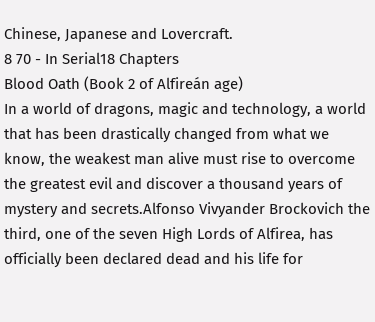Chinese, Japanese and Lovercraft.
8 70 - In Serial18 Chapters
Blood Oath (Book 2 of Alfireán age)
In a world of dragons, magic and technology, a world that has been drastically changed from what we know, the weakest man alive must rise to overcome the greatest evil and discover a thousand years of mystery and secrets.Alfonso Vivyander Brockovich the third, one of the seven High Lords of Alfirea, has officially been declared dead and his life for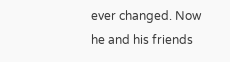ever changed. Now he and his friends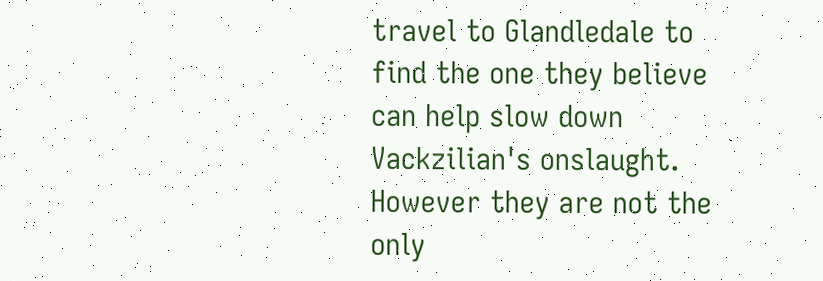travel to Glandledale to find the one they believe can help slow down Vackzilian's onslaught. However they are not the only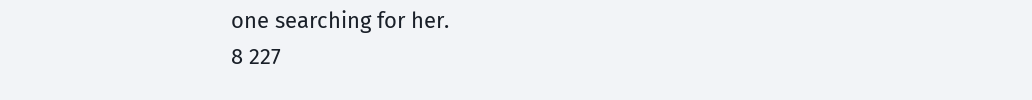one searching for her.
8 227